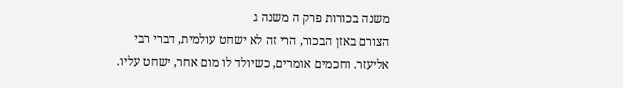משנה בכורות פרק ה משנה ג
הצורם באזן הבכור, הרי זה לא ישחט עולמית, דברי רבי אליעזר. וחכמים אומרים, כשיולד לו מום אחר, ישחט עליו.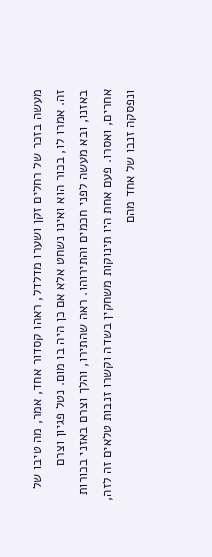מעשה בזכר של רחלים זקן ושערו מדלדל, ראהו קסדור אחד, אמר, מה טיבו של זה. אמרו לו, בכור הוא ואינו נשחט אלא אם כן היה בו מום. נטל פגיון וצרם באזנו, ובא מעשה לפני חכמים והתירוהו. ראה שהתירו, והלך וצרם באזני בכורות אחרים, ואסרו. פעם אחת היו תינוקות משחקין בשדה וקשרו זנבות טלאים זה לזה, ונפסקה זנבו של אחד מהם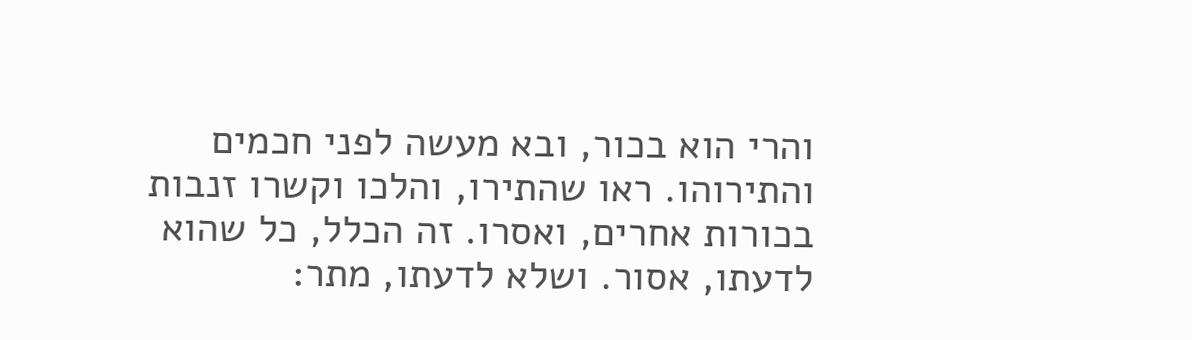והרי הוא בכור, ובא מעשה לפני חכמים והתירוהו. ראו שהתירו, והלכו וקשרו זנבות בכורות אחרים, ואסרו. זה הכלל, כל שהוא לדעתו, אסור. ושלא לדעתו, מתר: